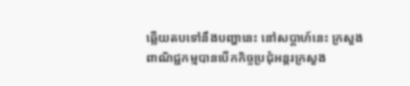ឆ្លើយតបទៅនឹងបញ្ហានេះ នៅសប្ដាហ៍នេះ ក្រសួងពាណិជ្ជកម្មបានបើកកិច្ចប្រជុំអន្តរក្រសួង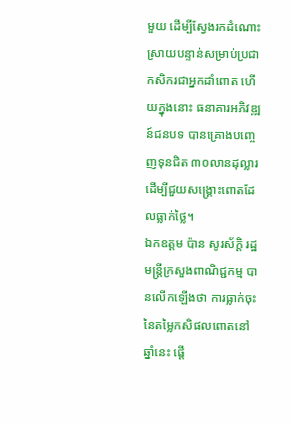មួយ ដើម្បីស្វែងរកដំណោះស្រាយបន្ទាន់សម្រាប់ប្រជាកសិករជាអ្នកដាំពោត ហើយក្នុងនោះ ធនាគារអភិវឌ្ឍន៍ជនបទ បានគ្រោងបញ្ចេញទុនជិត ៣០លានដុល្លារដើម្បីជួយសង្គ្រោះពោតដែលធ្លាក់ថ្លៃ។
ឯកឧត្តម ប៉ាន សូរស័ក្ដិ រដ្ឋមន្ត្រីក្រសួងពាណិជ្ជកម្ម បានលើកឡើងថា ការធ្លាក់ចុះនៃតម្លៃកសិផលពោតនៅឆ្នាំនេះ ផ្ដើ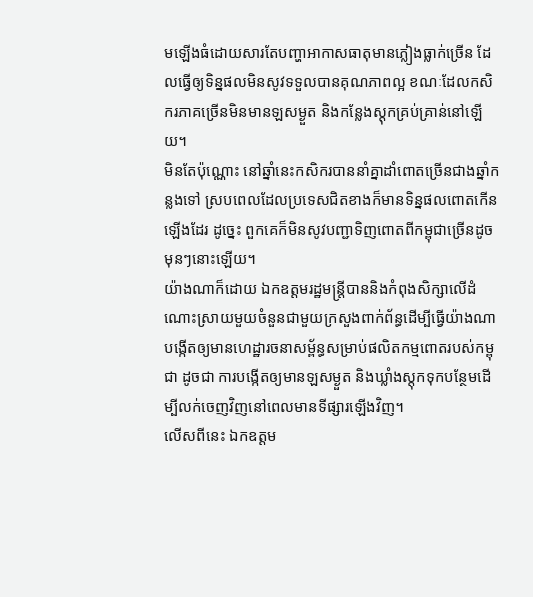មឡើងធំដោយសារតែបញ្ហាអាកាសធាតុមានភ្លៀងធ្លាក់ច្រើន ដែលធ្វើឲ្យទិន្នផលមិនសូវទទួលបានគុណភាពល្អ ខណៈដែលកសិករភាគច្រើនមិនមានឡសម្ងួត និងកន្លែងស្តុកគ្រប់គ្រាន់នៅឡើយ។
មិនតែប៉ុណ្ណោះ នៅឆ្នាំនេះកសិករបាននាំគ្នាដាំពោតច្រើនជាងឆ្នាំកន្លងទៅ ស្របពេលដែលប្រទេសជិតខាងក៏មានទិន្នផលពោតកើនឡើងដែរ ដូច្នេះ ពួកគេក៏មិនសូវបញ្ជាទិញពោតពីកម្ពុជាច្រើនដូចមុនៗនោះឡើយ។
យ៉ាងណាក៏ដោយ ឯកឧត្ដមរដ្ឋមន្ត្រីបាននិងកំពុងសិក្សាលើដំណោះស្រាយមួយចំនួនជាមួយក្រសួងពាក់ព័ន្ធដើម្បីធ្វើយ៉ាងណា បង្កើតឲ្យមានហេដ្ឋារចនាសម្ព័ន្ធសម្រាប់ផលិតកម្មពោតរបស់កម្ពុជា ដូចជា ការបង្កើតឲ្យមានឡសម្ងួត និងឃ្លាំងស្ដុកទុកបន្ថែមដើម្បីលក់ចេញវិញនៅពេលមានទីផ្សារឡើងវិញ។
លើសពីនេះ ឯកឧត្តម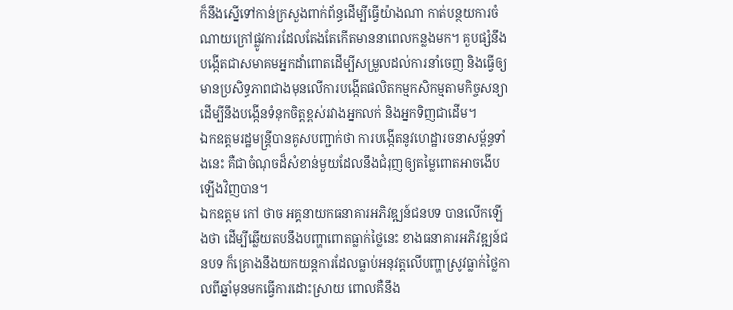ក៏នឹងស្នើទៅកាន់ក្រសួងពាក់ព័ន្ធដើម្បីធ្វើយ៉ាងណា កាត់បន្ថយការចំណាយក្រៅផ្លូវការដែលតែងតែកើតមាននាពេលកន្លងមក។ គួបផ្សំនឹងបង្កើតជាសមាគមអ្នកដាំពោតដើម្បីសម្រួលដល់ការនាំចេញ និងធ្វើឲ្យមានប្រសិទ្ធភាពជាងមុនលើការបង្កើតផលិតកម្មកសិកម្មតាមកិច្ចសន្យាដើម្បីនឹងបង្កើនទំនុកចិត្តខ្ពស់រវាងអ្នកលក់ និងអ្នកទិញជាដើម។
ឯកឧត្តមរដ្ឋមន្ត្រីបានគូសបញ្ជាក់ថា ការបង្កើតនូវហេដ្ឋារចនាសម្ព័ន្ធទាំងនេះ គឺជាចំណុចដ៏សំខាន់មួយដែលនឹងជំរុញឲ្យតម្លៃពោតអាចងើបឡើងវិញបាន។
ឯកឧត្តម កៅ ថាច អគ្គនាយកធនាគារអភិវឌ្ឍន៍ជនបទ បានលើកឡើងថា ដើម្បីឆ្លើយតបនឹងបញ្ហាពោតធ្លាក់ថ្លៃនេះ ខាងធនាគារអភិវឌ្ឍន៍ជនបទ ក៏គ្រោងនឹងយកយន្ដការដែលធ្លាប់អនុវត្តលើបញ្ហាស្រូវធ្លាក់ថ្លៃកាលពីឆ្នាំមុនមកធ្វើការដោះស្រាយ ពោលគឺនឹង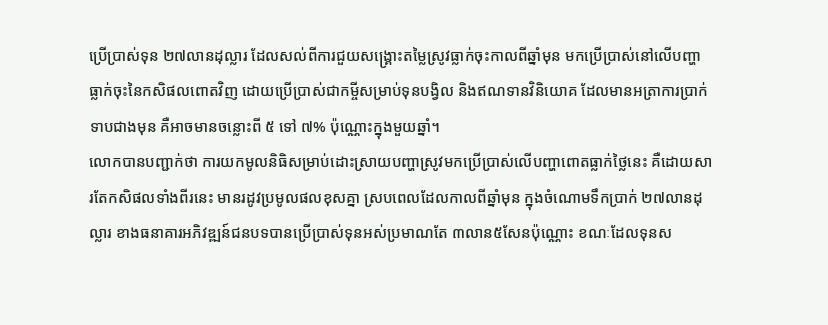ប្រើប្រាស់ទុន ២៧លានដុល្លារ ដែលសល់ពីការជួយសង្គ្រោះតម្លៃស្រូវធ្លាក់ចុះកាលពីឆ្នាំមុន មកប្រើប្រាស់នៅលើបញ្ហាធ្លាក់ចុះនៃកសិផលពោតវិញ ដោយប្រើប្រាស់ជាកម្ចីសម្រាប់ទុនបង្វិល និងឥណទានវិនិយោគ ដែលមានអត្រាការប្រាក់ទាបជាងមុន គឺអាចមានចន្លោះពី ៥ ទៅ ៧% ប៉ុណ្ណោះក្នុងមួយឆ្នាំ។
លោកបានបញ្ជាក់ថា ការយកមូលនិធិសម្រាប់ដោះស្រាយបញ្ហាស្រូវមកប្រើប្រាស់លើបញ្ហាពោតធ្លាក់ថ្លៃនេះ គឺដោយសារតែកសិផលទាំងពីរនេះ មានរដូវប្រមូលផលខុសគ្នា ស្របពេលដែលកាលពីឆ្នាំមុន ក្នុងចំណោមទឹកប្រាក់ ២៧លានដុល្លារ ខាងធនាគារអភិវឌ្ឍន៍ជនបទបានប្រើប្រាស់ទុនអស់ប្រមាណតែ ៣លាន៥សែនប៉ុណ្ណោះ ខណៈដែលទុនស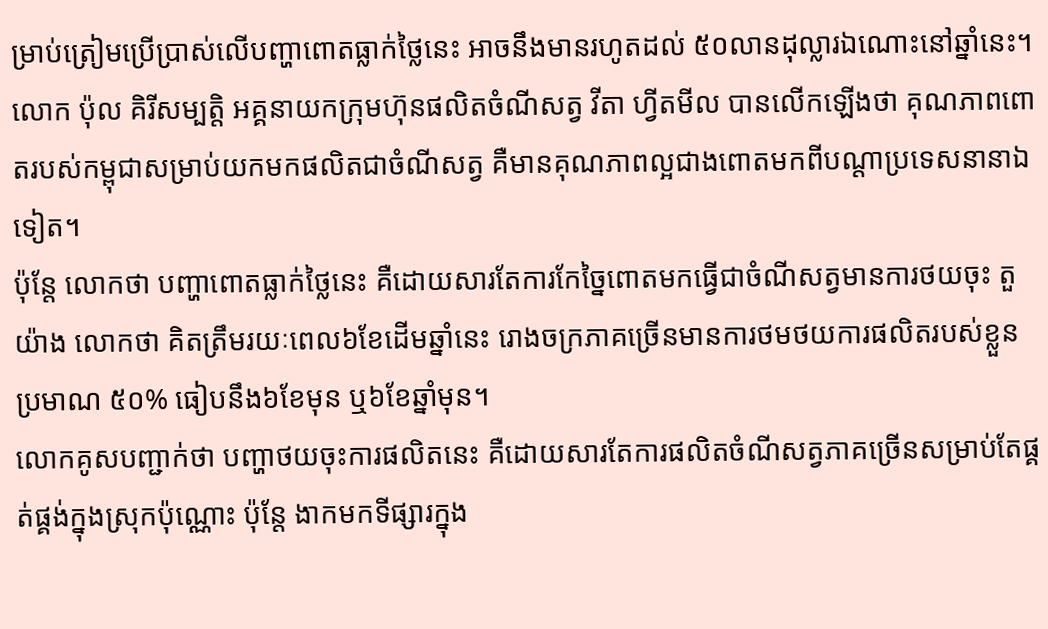ម្រាប់ត្រៀមប្រើប្រាស់លើបញ្ហាពោតធ្លាក់ថ្លៃនេះ អាចនឹងមានរហូតដល់ ៥០លានដុល្លារឯណោះនៅឆ្នាំនេះ។
លោក ប៉ុល គិរីសម្បត្តិ អគ្គនាយកក្រុមហ៊ុនផលិតចំណីសត្វ វីតា ហ្វីតមីល បានលើកឡើងថា គុណភាពពោតរបស់កម្ពុជាសម្រាប់យកមកផលិតជាចំណីសត្វ គឺមានគុណភាពល្អជាងពោតមកពីបណ្ដាប្រទេសនានាឯទៀត។
ប៉ុន្ដែ លោកថា បញ្ហាពោតធ្លាក់ថ្លៃនេះ គឺដោយសារតែការកែច្នៃពោតមកធ្វើជាចំណីសត្វមានការថយចុះ តួយ៉ាង លោកថា គិតត្រឹមរយៈពេល៦ខែដើមឆ្នាំនេះ រោងចក្រភាគច្រើនមានការថមថយការផលិតរបស់ខ្លួនប្រមាណ ៥០% ធៀបនឹង៦ខែមុន ឬ៦ខែឆ្នាំមុន។
លោកគូសបញ្ជាក់ថា បញ្ហាថយចុះការផលិតនេះ គឺដោយសារតែការផលិតចំណីសត្វភាគច្រើនសម្រាប់តែផ្គត់ផ្គង់ក្នុងស្រុកប៉ុណ្ណោះ ប៉ុន្ដែ ងាកមកទីផ្សារក្នុង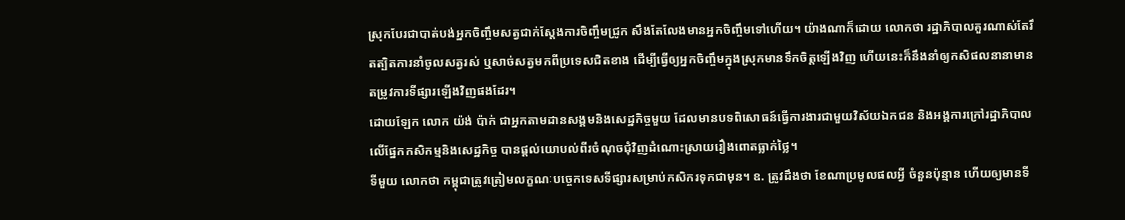ស្រុកបែរជាបាត់បង់អ្នកចិញ្ចឹមសត្វជាក់ស្ដែងការចិញ្ចឹមជ្រូក សឹងតែលែងមានអ្នកចិញ្ចឹមទៅហើយ។ យ៉ាងណាក៏ដោយ លោកថា រដ្ឋាភិបាលគួរណាស់តែរឹតត្បិតការនាំចូលសត្វរស់ ឬសាច់សត្វមកពីប្រទេសជិតខាង ដើម្បីធ្វើឲ្យអ្នកចិញ្ចឹមក្នុងស្រុកមានទឹកចិត្តឡើងវិញ ហើយនេះក៏នឹងនាំឲ្យកសិផលនានាមានតម្រូវការទីផ្សារឡើងវិញផងដែរ។
ដោយឡែក លោក យ៉ង់ ប៉ាក់ ជាអ្នកតាមដានសង្គមនិងសេដ្ឋកិច្ចមួយ ដែលមានបទពិសោធន៍ធ្វើការងារជាមួយវិស័យឯកជន និងអង្គការក្រៅរដ្ឋាភិបាល លើផ្នែកកសិកម្មនិងសេដ្ឋកិច្ច បានផ្ដល់យោបល់ពីរចំណុចជុំវិញដំណោះស្រាយរឿងពោតធ្លាក់ថ្លៃ។
ទីមួយ លោកថា កម្ពុជាត្រូវត្រៀមលក្ខណៈបច្ចេកទេសទីផ្សារសម្រាប់កសិករទុកជាមុន។ ឧ. ត្រូវដឹងថា ខែណាប្រមូលផលអ្វី ចំនួនប៉ុន្មាន ហើយឲ្យមានទី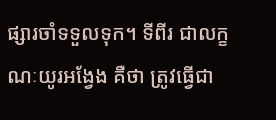ផ្សារចាំទទួលទុក។ ទីពីរ ជាលក្ខណៈយូរអង្វែង គឺថា ត្រូវធ្វើជា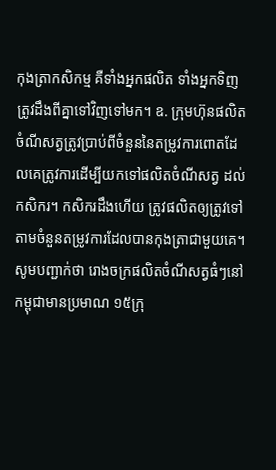កុងត្រាកសិកម្ម គឺទាំងអ្នកផលិត ទាំងអ្នកទិញ ត្រូវដឹងពីគ្នាទៅវិញទៅមក។ ឧ. ក្រុមហ៊ុនផលិតចំណីសត្វត្រូវប្រាប់ពីចំនួននៃតម្រូវការពោតដែលគេត្រូវការដើម្បីយកទៅផលិតចំណីសត្វ ដល់កសិករ។ កសិករដឹងហើយ ត្រូវផលិតឲ្យត្រូវទៅតាមចំនួនតម្រូវការដែលបានកុងត្រាជាមួយគេ។
សូមបញ្ជាក់ថា រោងចក្រផលិតចំណីសត្វធំៗនៅកម្ពុជាមានប្រមាណ ១៥ក្រុ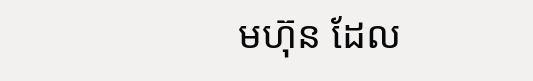មហ៊ុន ដែល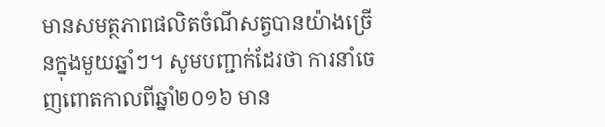មានសមត្ថភាពផលិតចំណីសត្វបានយ៉ាងច្រើនក្នុងមួយឆ្នាំៗ។ សូមបញ្ជាក់ដែរថា ការនាំចេញពោតកាលពីឆ្នាំ២០១៦ មាន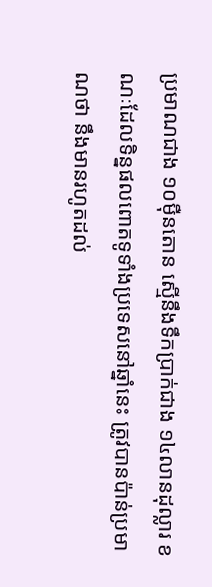ប្រមាណជាង ១០ម៉ឺនតោន ស្មើនឹងទឹកប្រាក់ជាង ១៤លានដុល្លារ ខណៈដែលទិន្នផលពោតទូទាំងប្រទេសនៅឆ្នាំនេះ ត្រូវបានប៉ាន់ប្រមាណថា នឹងមានរហូតដល់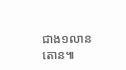ជាង១លានតោន៕